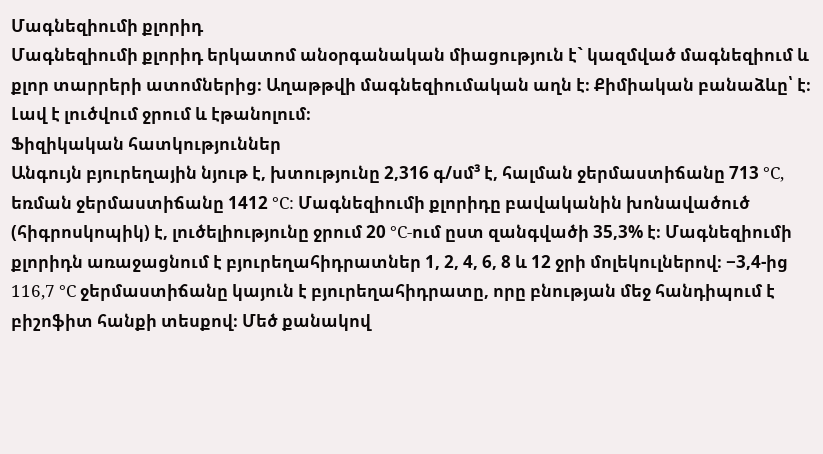Մագնեզիումի քլորիդ
Մագնեզիումի քլորիդ երկատոմ անօրգանական միացություն է` կազմված մագնեզիում և քլոր տարրերի ատոմներից։ Աղաթթվի մագնեզիումական աղն է։ Քիմիական բանաձևը՝ է։ Լավ է լուծվում ջրում և էթանոլում։
Ֆիզիկական հատկություններ
Անգույն բյուրեղային նյութ է, խտությունը 2,316 գ/սմ³ է, հալման ջերմաստիճանը 713 °C, եռման ջերմաստիճանը 1412 °C: Մագնեզիումի քլորիդը բավականին խոնավածուծ (հիգրոսկոպիկ) է, լուծելիությունը ջրում 20 °C-ում ըստ զանգվածի 35,3% է։ Մագնեզիումի քլորիդն առաջացնում է բյուրեղահիդրատներ 1, 2, 4, 6, 8 և 12 ջրի մոլեկուլներով։ −3,4-ից 116,7 °C ջերմաստիճանը կայուն է բյուրեղահիդրատը, որը բնության մեջ հանդիպում է բիշոֆիտ հանքի տեսքով։ Մեծ քանակով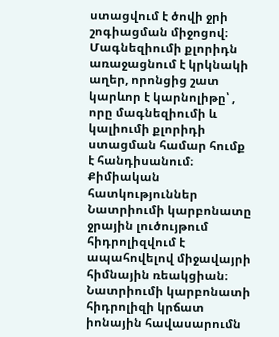ստացվում է ծովի ջրի շոգիացման միջոցով։ Մագնեզիումի քլորիդն առաջացնում է կրկնակի աղեր, որոնցից շատ կարևոր է կարնոլիթը՝ , որը մագնեզիումի և կալիումի քլորիդի ստացման համար հումք է հանդիսանում։
Քիմիական հատկություններ
Նատրիումի կարբոնատը ջրային լուծույթում հիդրոլիզվում է ապահովելով միջավայրի հիմնային ռեակցիան։ Նատրիումի կարբոնատի հիդրոլիզի կրճատ իոնային հավասարումն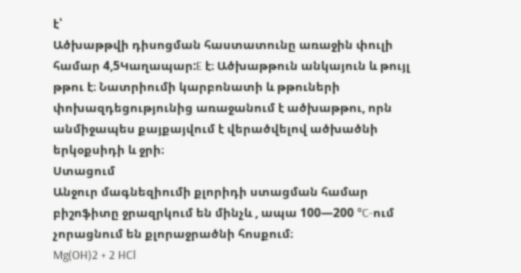է՝
Ածխաթթվի դիսոցման հաստատունը առաջին փուլի համար 4,5Կաղապար:E է։ Ածխաթթուն անկայուն և թույլ թթու է։ Նատրիումի կարբոնատի և թթուների փոխազդեցությունից առաջանում է ածխաթթու, որն անմիջապես քայքայվում է վերածվելով ածխածնի երկօքսիդի և ջրի։
Ստացում
Անջուր մագնեզիումի քլորիդի ստացման համար բիշոֆիտը ջրազրկում են մինչև , ապա 100—200 °C-ում չորացնում են քլորաջրածնի հոսքում։
Mg(OH)2 + 2 HCl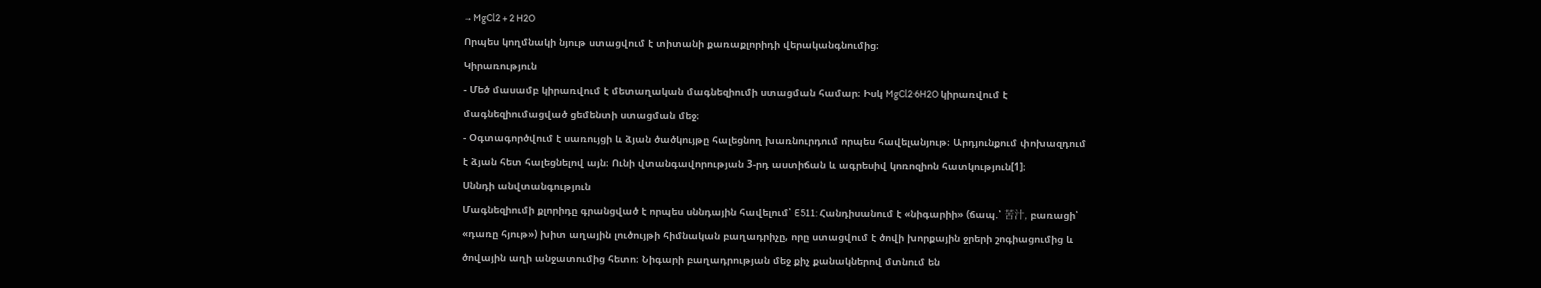→ MgCl2 + 2 H2O
Որպես կողմնակի նյութ ստացվում է տիտանի քառաքլորիդի վերականգնումից։
Կիրառություն
- Մեծ մասամբ կիրառվում է մետաղական մագնեզիումի ստացման համար։ Իսկ MgCl2·6H2O կիրառվում է մագնեզիումացված ցեմենտի ստացման մեջ։
- Օգտագործվում է սառույցի և ձյան ծածկույթը հալեցնող խառնուրդում որպես հավելանյութ։ Արդյունքում փոխազդում է ձյան հետ հալեցնելով այն։ Ունի վտանգավորության 3-րդ աստիճան և ագրեսիվ կոռոզիոն հատկություն[1]։
Սննդի անվտանգություն
Մագնեզիումի քլորիդը գրանցված է որպես սննդային հավելում՝ E511: Հանդիսանում է «նիգարիի» (ճապ.՝ 苦汁, բառացի՝ «դառը հյութ») խիտ աղային լուծույթի հիմնական բաղադրիչը, որը ստացվում է ծովի խորքային ջրերի շոգիացումից և ծովային աղի անջատումից հետո։ Նիգարի բաղադրության մեջ քիչ քանակներով մտնում են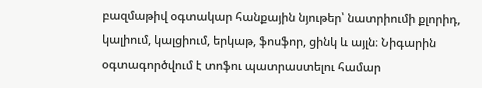բազմաթիվ օգտակար հանքային նյութեր՝ նատրիումի քլորիդ, կալիում, կալցիում, երկաթ, ֆոսֆոր, ցինկ և այլն։ Նիգարին օգտագործվում է տոֆու պատրաստելու համար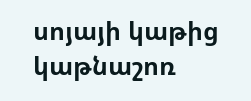սոյայի կաթից կաթնաշոռ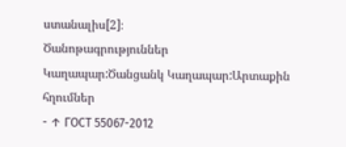ստանալիս[2]։
Ծանոթագրություններ
Կաղապար:Ծանցանկ Կաղապար:Արտաքին հղումներ
- ↑ ГОСТ 55067-2012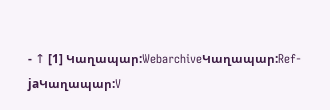- ↑ [1] Կաղապար:WebarchiveԿաղապար:Ref-jaԿաղապար:V